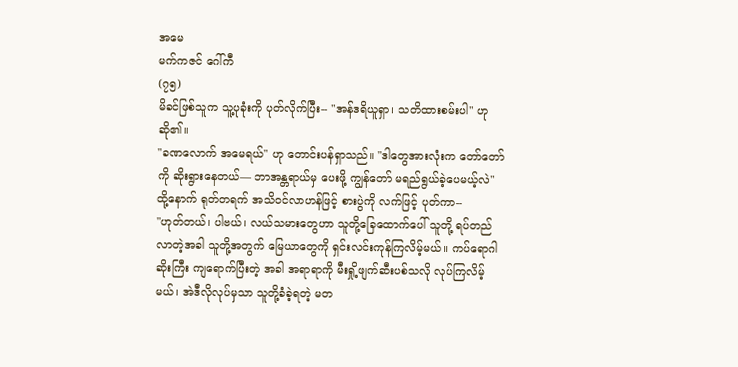အမေ
မက်ကဇင် ဂေါ်ကီ
(၇၅)
မိခင်ဖြစ်သူက သူ့ပုခုံးကို ပုတ်လိုက်ပြီး-- "အန်ဒရိယူရှာ၊ သတိထားစမ်းပါ" ဟု ဆို၏။
"ခဏလောက် အမေရယ်" ဟု တောင်းပန်ရှာသည်။ "ဒါတွေအားလုံးက တော်တော်ကို ဆိုးရွားနေတယ်— ဘာအန္တရာယ်မှ ပေးဖို့ ကျွန်တော် မရည်ရွယ်ခဲ့ပေမယ့်လဲ"
ထို့နောက် ရုတ်တရက် အသိဝင်လာဟန်ဖြင့် စားပွဲကို လက်ဖြင့် ပုတ်ကာ--
"ဟုတ်တယ်၊ ပါဗယ်၊ လယ်သမားတွေဟာ သူတို့ခြေထောက်ပေါ် သူတို့ ရပ်တည်လာတဲ့အခါ သူတို့အတွက် မြေယာတွေကို ရှင်းလင်းကုန်ကြလိမ့်မယ်။ ကပ်ရောဂါဆိုးကြီး ကျရောက်ပြီးတဲ့ အခါ အရာရာကို မီးရှို့ဖျက်ဆီးပစ်သလို လုပ်ကြလိမ့်မယ်၊ အဲဒီလိုလုပ်မှသာ သူတို့ခံခဲ့ရတဲ့ မတ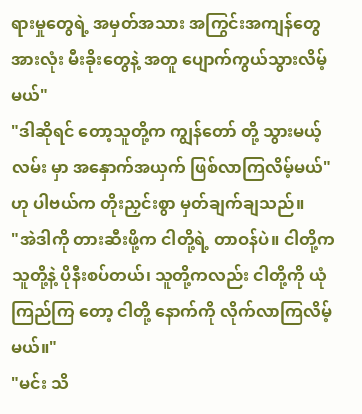ရားမှုတွေရဲ့ အမှတ်အသား အကြွင်းအကျန်တွေ အားလုံး မီးခိုးတွေနဲ့ အတူ ပျောက်ကွယ်သွားလိမ့်မယ်"
"ဒါဆိုရင် တော့သူတို့က ကျွန်တော် တို့ သွားမယ့်လမ်း မှာ အနှောက်အယှက် ဖြစ်လာကြလိမ့်မယ်" ဟု ပါဗယ်က တိုးညှင်းစွာ မှတ်ချက်ချသည်။
"အဲဒါကို တားဆီးဖို့က ငါတို့ရဲ့ တာဝန်ပဲ။ ငါတို့က သူတို့နဲ့ ပိုနီးစပ်တယ်၊ သူတို့ကလည်း ငါတို့ကို ယုံကြည်ကြ တော့ ငါတို့ နောက်ကို လိုက်လာကြလိမ့်မယ်။"
"မင်း သိ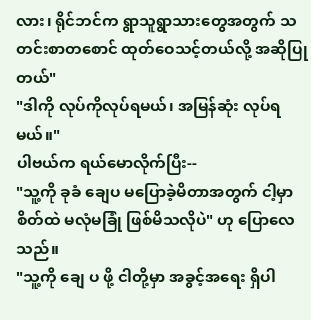လား၊ ရိုင်ဘင်က ရွာသူရွာသားတွေအတွက် သတင်းစာတစောင် ထုတ်ဝေသင့်တယ်လို့ အဆိုပြုတယ်"
"ဒါကို လုပ်ကိုလုပ်ရမယ်၊ အမြန်ဆုံး လုပ်ရမယ်။"
ပါဗယ်က ရယ်မောလိုက်ပြီး--
"သူ့ကို ခုခံ ချေပ မပြောခဲ့မိတာအတွက် ငါ့မှာ စိတ်ထဲ မလုံမခြုံ ဖြစ်မိသလိုပဲ" ဟု ပြောလေသည်။
"သူ့ကို ချေ ပ ဖို့ ငါတို့မှာ အခွင့်အရေး ရှိပါ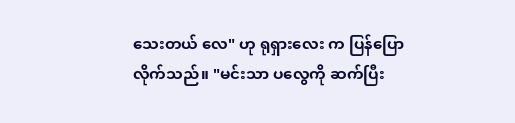သေးတယ် လေ" ဟု ရုရှားလေး က ပြန်ပြောလိုက်သည်။ "မင်းသာ ပလွေကို ဆက်ပြီး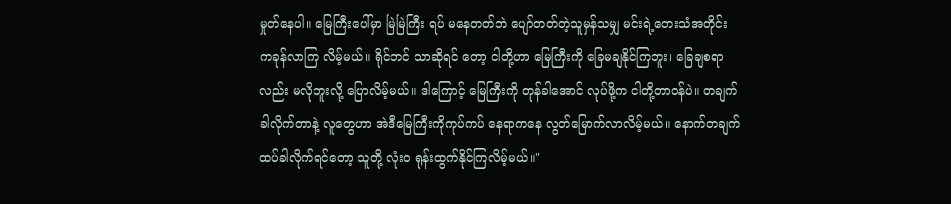မှုတ်နေပါ။ မြေကြီးပေါ်မှာ မြဲမြဲကြီး ရပ် မနေတတ်ဘဲ ပျော်တတ်တဲ့သူမှန်သမျှ မင်းရဲ့တေးသံအတိုင်း ကခုန်လာကြ လိမ့်မယ်။ ရိုင်ဘင် သာဆိုရင် တော့ ငါတို့ဟာ မြေကြီးကို ခြေမချနိုင်ကြဘူး၊ ခြေချစရာလည်း မလိုဘူးလို့ ပြောလိမ့်မယ်။ ဒါကြောင့် မြေကြီးကို တုန်ခါအောင် လုပ်ဖို့က ငါတို့တာဝန်ပဲ။ တချက်ခါလိုက်တာနဲ့ လူတွေဟာ အဲဒီမြေကြီးကိုကုပ်ကပ် နေရာကနေ လွတ်မြောက်လာလိမ့်မယ်။ နောက်တချက် ထပ်ခါလိုက်ရင်တော့ သူတို့ လုံးဝ ရုန်းထွက်နိုင်ကြလိမ့်မယ်။"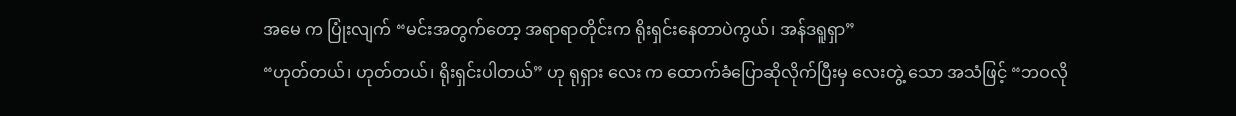အမေ က ပြုံးလျက် “မင်းအတွက်တော့ အရာရာတိုင်းက ရိုးရှင်းနေတာပဲကွယ်၊ အန်ဒရူရှာ”
“ဟုတ်တယ်၊ ဟုတ်တယ်၊ ရိုးရှင်းပါတယ်” ဟု ရုရှား လေး က ထောက်ခံပြောဆိုလိုက်ပြီးမှ လေးတွဲ့ သော အသံဖြင့် “ဘဝလို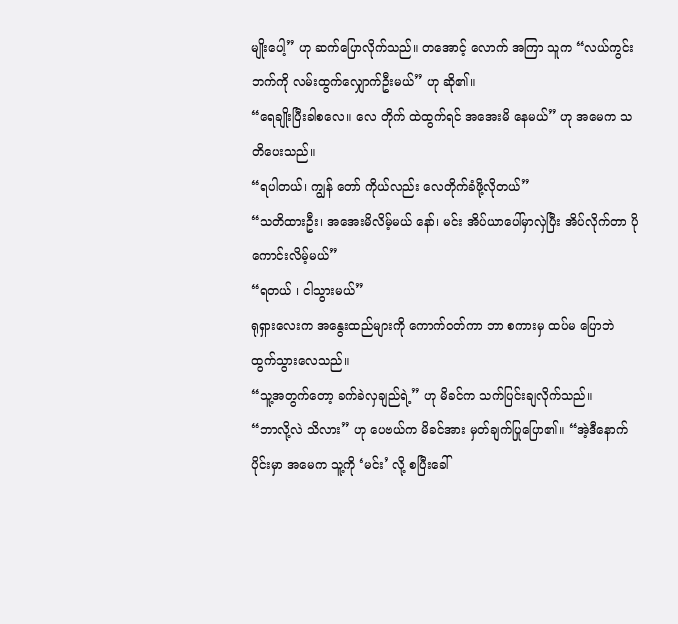မျိုးပေါ့” ဟု ဆက်ပြောလိုက်သည်။ တအောင့် လောက် အကြာ သူက “လယ်ကွင်းဘက်ကို လမ်းထွက်လျှောက်ဦးမယ်” ဟု ဆို၏။
“ရေချိုးပြီးခါစလေ။ လေ တိုက် ထဲထွက်ရင် အအေးမိ နေမယ်” ဟု အမေက သတိပေးသည်။
“ရပါတယ်၊ ကျွန် တော် ကိုယ်လည်း လေတိုက်ခံဖို့လိုတယ်”
“သတိထားဦး၊ အအေးမိလိမ့်မယ် နော်၊ မင်း အိပ်ယာပေါ်မှာလှဲပြီး အိပ်လိုက်တာ ပိုကောင်းလိမ့်မယ်”
“ရတယ် ၊ ငါသွားမယ်”
ရုရှားလေးက အနွေးထည်များကို ကောက်ဝတ်ကာ ဘာ စကားမှ ထပ်မ ပြောဘဲ ထွက်သွားလေသည်။
“သူ့အတွက်တော့ ခက်ခဲလှချည်ရဲ့” ဟု မိခင်က သက်ပြင်းချလိုက်သည်။
“ဘာလို့လဲ သိလား” ဟု ပေဗယ်က မိခင်အား မှတ်ချက်ပြုပြော၏။ “အဲ့ဒီနောက်ပိုင်းမှာ အမေက သူ့ကို ‘မင်း’ လို့ စပြီးခေါ်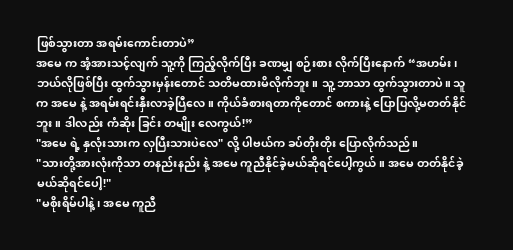ဖြစ်သွားတာ အရမ်းကောင်းတာပဲ”
အမေ က အံ့အားသင့်လျက် သူ့ကို ကြည့်လိုက်ပြီး ခဏမျှ စဉ်းစား လိုက်ပြီးနောက် “အဟမ်း၊ ဘယ်လိုဖြစ်ပြီး ထွက်သွားမှန်းတောင် သတိမထားမိလိုက်ဘူး။ သူ့ ဘာသာ ထွက်သွားတာပဲ။ သူက အမေ နဲ့ အရမ်းရင်းနှီးလာခဲ့ပြီလေ။ ကိုယ်ခံစားရတာကိုတောင် စကားနဲ့ ပြောပြလို့မတတ်နိုင်ဘူး။ ဒါလည်း ကံဆိုး ခြင်း တမျိုး လေကွယ်!”
"အမေ ရဲ့ နှလုံးသားက လှပြီးသားပဲလေ" လို့ ပါဗယ်က ခပ်တိုးတိုး ပြောလိုက်သည်။
"သားတို့အားလုံးကိုသာ တနည်းနည်း နဲ့ အမေ ကူညီနိုင်ခဲ့မယ်ဆိုရင်ပေါ့ကွယ်။ အမေ တတ်နိုင်ခဲ့မယ်ဆိုရင်ပေါ့!"
"မစိုးရိမ်ပါနဲ့၊ အမေ ကူညီ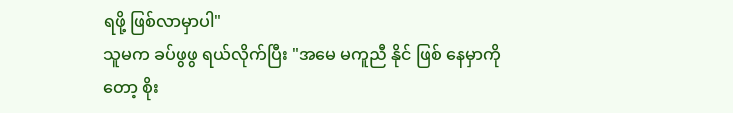ရဖို့ ဖြစ်လာမှာပါ"
သူမက ခပ်ဖွဖွ ရယ်လိုက်ပြီး "အမေ မကူညီ နိုင် ဖြစ် နေမှာကို တော့ စိုး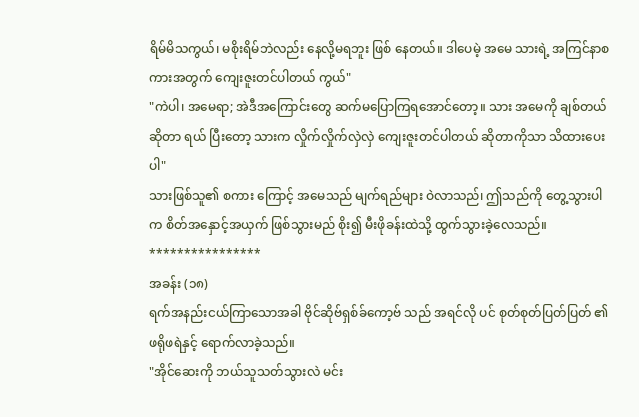ရိမ်မိသကွယ်၊ မစိုးရိမ်ဘဲလည်း နေလို့မရဘူး ဖြစ် နေတယ်။ ဒါပေမဲ့ အမေ သားရဲ့ အကြင်နာစကားအတွက် ကျေးဇူးတင်ပါတယ် ကွယ်"
"ကဲပါ၊ အမေရာ; အဲဒီအကြောင်းတွေ ဆက်မပြောကြရအောင်တော့။ သား အမေကို ချစ်တယ်ဆိုတာ ရယ် ပြီးတော့ သားက လှိုက်လှိုက်လှဲလှဲ ကျေးဇူးတင်ပါတယ် ဆိုတာကိုသာ သိထားပေးပါ"
သားဖြစ်သူ၏ စကား ကြောင့် အမေသည် မျက်ရည်များ ဝဲလာသည်၊ ဤသည်ကို တွေ့သွားပါက စိတ်အနှောင့်အယှက် ဖြစ်သွားမည် စိုး၍ မီးဖိုခန်းထဲသို့ ထွက်သွားခဲ့လေသည်။
****************
အခန်း (၁၈)
ရက်အနည်းငယ်ကြာသောအခါ ဗိုင်ဆိုဗ်ရှစ်ခ်ကော့ဗ် သည် အရင်လို ပင် စုတ်စုတ်ပြတ်ပြတ် ၏ဖရိုဖရဲနှင့် ရောက်လာခဲ့သည်။
"အိုင်ဆေးကို ဘယ်သူသတ်သွားလဲ မင်း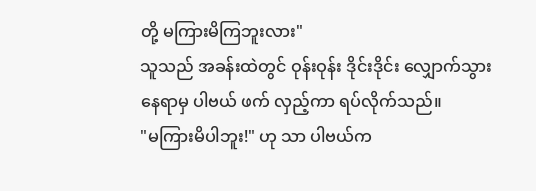တို့ မကြားမိကြဘူးလား"
သူသည် အခန်းထဲတွင် ဝုန်းဝုန်း ဒိုင်းဒိုင်း လျှောက်သွားနေရာမှ ပါဗယ် ဖက် လှည့်ကာ ရပ်လိုက်သည်။
"မကြားမိပါဘူး!" ဟု သာ ပါဗယ်က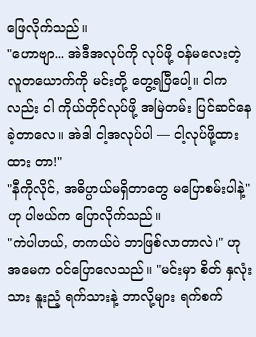ဖြေလိုက်သည်။
"ဟောဗျာ... အဲဒီအလုပ်ကို လုပ်ဖို့ ဝန်မလေးတဲ့ လူတယောက်ကို မင်းတို့ တွေ့ရပြီပေါ့။ ငါကလည်း ငါ ကိုယ်တိုင်လုပ်ဖို့ အမြဲတမ်း ပြင်ဆင်နေခဲ့တာလေ။ အဲဒါ ငါ့အလုပ်ပါ — ငါ့လုပ်ဖို့ထား ထား တာ!"
"နီကိုလိုင်, အဓိပ္ပာယ်မရှိတာတွေ မပြောစမ်းပါနဲ့" ဟု ပါဗယ်က ပြောလိုက်သည်။
"ကဲပါဟယ်, တကယ်ပဲ ဘာဖြစ်လာတာလဲ၊" ဟု အမေက ဝင်ပြောလေသည်။ "မင်းမှာ စိတ် နှလုံးသား နူးညံ့ ရက်သားနဲ့ ဘာလို့များ ရက်စက်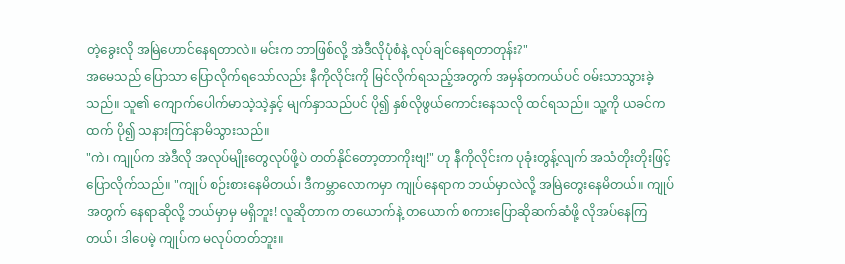တဲ့ခွေးလို အမြဲဟောင်နေရတာလဲ။ မင်းက ဘာဖြစ်လို့ အဲဒီလိုပုံစံနဲ့ လုပ်ချင်နေရတာတုန်း?"
အမေသည် ပြောသာ ပြောလိုက်ရသော်လည်း နီကိုလိုင်းကို မြင်လိုက်ရသည့်အတွက် အမှန်တကယ်ပင် ဝမ်းသာသွားခဲ့သည်။ သူ၏ ကျောက်ပေါက်မာသဲ့သဲ့နှင့် မျက်နှာသည်ပင် ပို၍ နှစ်လိုဖွယ်ကောင်းနေသလို ထင်ရသည်။ သူ့ကို ယခင်ကထက် ပို၍ သနားကြင်နာမိသွားသည်။
"ကဲ၊ ကျုပ်က အဲဒီလို အလုပ်မျိုးတွေလုပ်ဖို့ပဲ တတ်နိုင်တော့တာကိုးဗျ!" ဟု နီကိုလိုင်းက ပုခုံးတွန့်လျက် အသံတိုးတိုးဖြင့် ပြောလိုက်သည်။ "ကျုပ် စဉ်းစားနေမိတယ်၊ ဒီကမ္ဘာလောကမှာ ကျုပ်နေရာက ဘယ်မှာလဲလို့ အမြဲတွေးနေမိတယ်။ ကျုပ်အတွက် နေရာဆိုလို့ ဘယ်မှာမှ မရှိဘူး! လူဆိုတာက တယောက်နဲ့ တယောက် စကားပြောဆိုဆက်ဆံဖို့ လိုအပ်နေကြတယ်၊ ဒါပေမဲ့ ကျုပ်က မလုပ်တတ်ဘူး။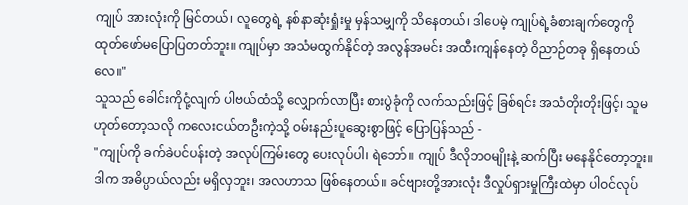ကျုပ် အားလုံးကို မြင်တယ်၊ လူတွေရဲ့ နစ်နာဆုံးရှုံးမှု မှန်သမျှကို သိနေတယ်၊ ဒါပေမဲ့ ကျုပ်ရဲ့ခံစားချက်တွေကို ထုတ်ဖော်မပြောပြတတ်ဘူး။ ကျုပ်မှာ အသံမထွက်နိုင်တဲ့ အလွန်အမင်း အထီးကျန်နေတဲ့ ဝိညာဉ်တခု ရှိနေတယ်လေ။"
သူသည် ခေါင်းကိုငုံ့လျက် ပါဗယ်ထံသို့ လျှောက်လာပြီး စားပွဲခုံကို လက်သည်းဖြင့် ခြစ်ရင်း အသံတိုးတိုးဖြင့်၊ သူမဟုတ်တော့သလို ကလေးငယ်တဦးကဲ့သို့ ဝမ်းနည်းပူဆွေးစွာဖြင့် ပြောပြန်သည် -
"ကျုပ်ကို ခက်ခဲပင်ပန်းတဲ့ အလုပ်ကြမ်းတွေ ပေးလုပ်ပါ၊ ရဲဘော်။ ကျုပ် ဒီလိုဘဝမျိုးနဲ့ ဆက်ပြီး မနေနိုင်တော့ဘူး။ ဒါက အဓိပ္ပာယ်လည်း မရှိလှဘူး၊ အလဟာသ ဖြစ်နေတယ်။ ခင်ဗျားတို့အားလုံး ဒီလှုပ်ရှားမှုကြီးထဲမှာ ပါဝင်လုပ်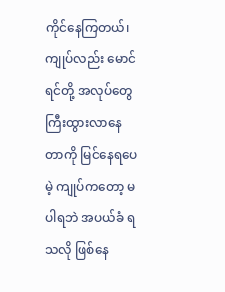ကိုင်နေကြတယ်၊ ကျုပ်လည်း မောင်ရင်တို့ အလုပ်တွေ ကြီးထွားလာနေတာကို မြင်နေရပေမဲ့ ကျုပ်ကတော့ မပါရဘဲ အပယ်ခံ ရသလို ဖြစ်နေ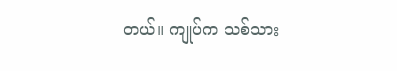တယ်။ ကျုပ်က သစ်သား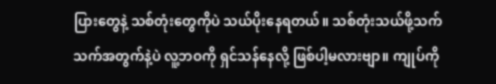ပြားတွေနဲ့ သစ်တုံးတွေကိုပဲ သယ်ပိုးနေရတယ်။ သစ်တုံးသယ်ဖို့သက်သက်အတွက်နဲ့ပဲ လူ့ဘဝကို ရှင်သန်နေလို့ ဖြစ်ပါ့မလားဗျာ။ ကျုပ်ကို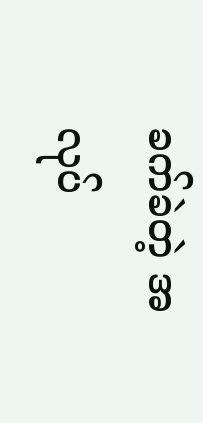ခက်ခဲတဲ့ အလုပ်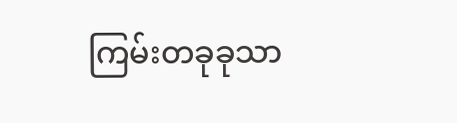ကြမ်းတခုခုသာ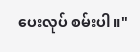ပေးလုပ် စမ်းပါ။"